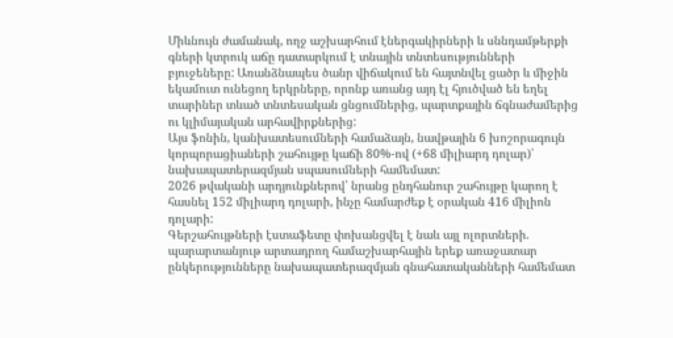Միևնույն ժամանակ, ողջ աշխարհում էներգակիրների և սննդամթերքի գների կտրուկ աճը դատարկում է տնային տնտեսությունների բյուջեները: Առանձնապես ծանր վիճակում են հայտնվել ցածր և միջին եկամուտ ունեցող երկրները, որոնք առանց այդ էլ հյուծված են եղել տարիներ տևած տնտեսական ցնցումներից, պարտքային ճգնաժամերից ու կլիմայական արհավիրքներից:
Այս ֆոնին, կանխատեսումների համաձայն, նավթային 6 խոշորագույն կորպորացիաների շահույթը կաճի 80%-ով (+68 միլիարդ դոլար)՝ նախապատերազմյան սպասումների համեմատ:
2026 թվականի արդյունքներով՝ նրանց ընդհանուր շահույթը կարող է հասնել 152 միլիարդ դոլարի, ինչը համարժեք է օրական 416 միլիոն դոլարի:
Գերշահույթների էստաֆետը փոխանցվել է նաև այլ ոլորտների. պարարտանյութ արտադրող համաշխարհային երեք առաջատար ընկերությունները նախապատերազմյան գնահատականների համեմատ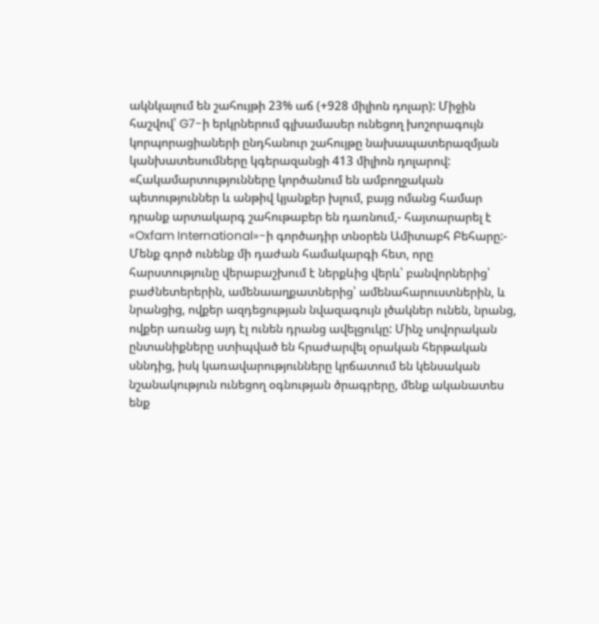ակնկալում են շահույթի 23% աճ (+928 միլիոն դոլար): Միջին հաշվով՝ G7-ի երկրներում գլխամասեր ունեցող խոշորագույն կորպորացիաների ընդհանուր շահույթը նախապատերազմյան կանխատեսումները կգերազանցի 413 միլիոն դոլարով:
«Հակամարտությունները կործանում են ամբողջական պետություններ և անթիվ կյանքեր խլում, բայց ոմանց համար դրանք արտակարգ շահութաբեր են դառնում,- հայտարարել է «Oxfam International»-ի գործադիր տնօրեն Ամիտաբհ Բեհարը:- Մենք գործ ունենք մի դաժան համակարգի հետ, որը հարստությունը վերաբաշխում է ներքևից վերև՝ բանվորներից՝ բաժնետերերին, ամենաաղքատներից՝ ամենահարուստներին, և նրանցից, ովքեր ազդեցության նվազագույն լծակներ ունեն, նրանց, ովքեր առանց այդ էլ ունեն դրանց ավելցուկը: Մինչ սովորական ընտանիքները ստիպված են հրաժարվել օրական հերթական սննդից, իսկ կառավարությունները կրճատում են կենսական նշանակություն ունեցող օգնության ծրագրերը, մենք ականատես ենք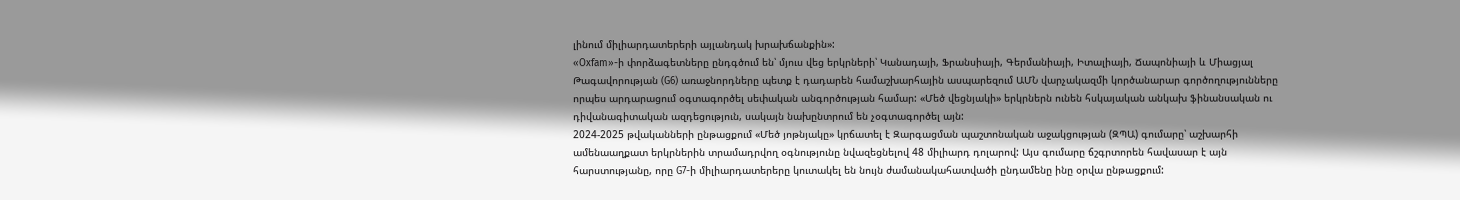լինում միլիարդատերերի այլանդակ խրախճանքին»:
«Oxfam»-ի փորձագետները ընդգծում են՝ մյուս վեց երկրների՝ Կանադայի, Ֆրանսիայի, Գերմանիայի, Իտալիայի, Ճապոնիայի և Միացյալ Թագավորության (G6) առաջնորդները պետք է դադարեն համաշխարհային ասպարեզում ԱՄՆ վարչակազմի կործանարար գործողությունները որպես արդարացում օգտագործել սեփական անգործության համար: «Մեծ վեցնյակի» երկրներն ունեն հսկայական անկախ ֆինանսական ու դիվանագիտական ազդեցություն, սակայն նախընտրում են չօգտագործել այն:
2024-2025 թվականների ընթացքում «Մեծ յոթնյակը» կրճատել է Զարգացման պաշտոնական աջակցության (ԶՊԱ) գումարը՝ աշխարհի ամենաաղքատ երկրներին տրամադրվող օգնությունը նվազեցնելով 48 միլիարդ դոլարով: Այս գումարը ճշգրտորեն հավասար է այն հարստությանը, որը G7-ի միլիարդատերերը կուտակել են նույն ժամանակահատվածի ընդամենը ինը օրվա ընթացքում: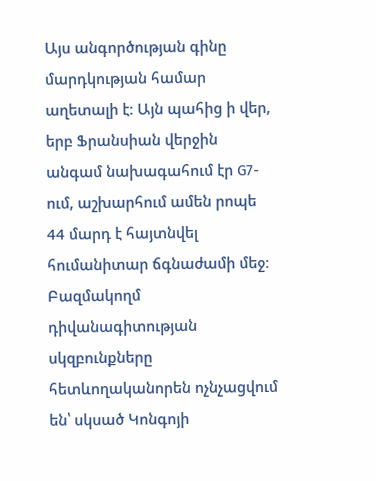Այս անգործության գինը մարդկության համար աղետալի է։ Այն պահից ի վեր, երբ Ֆրանսիան վերջին անգամ նախագահում էր G7-ում, աշխարհում ամեն րոպե 44 մարդ է հայտնվել հումանիտար ճգնաժամի մեջ։ Բազմակողմ դիվանագիտության սկզբունքները հետևողականորեն ոչնչացվում են՝ սկսած Կոնգոյի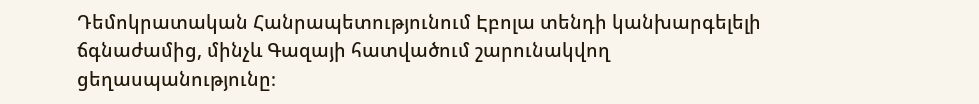Դեմոկրատական Հանրապետությունում Էբոլա տենդի կանխարգելելի ճգնաժամից, մինչև Գազայի հատվածում շարունակվող ցեղասպանությունը։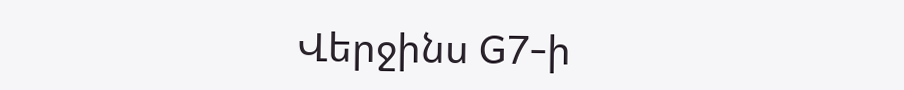Վերջինս G7-ի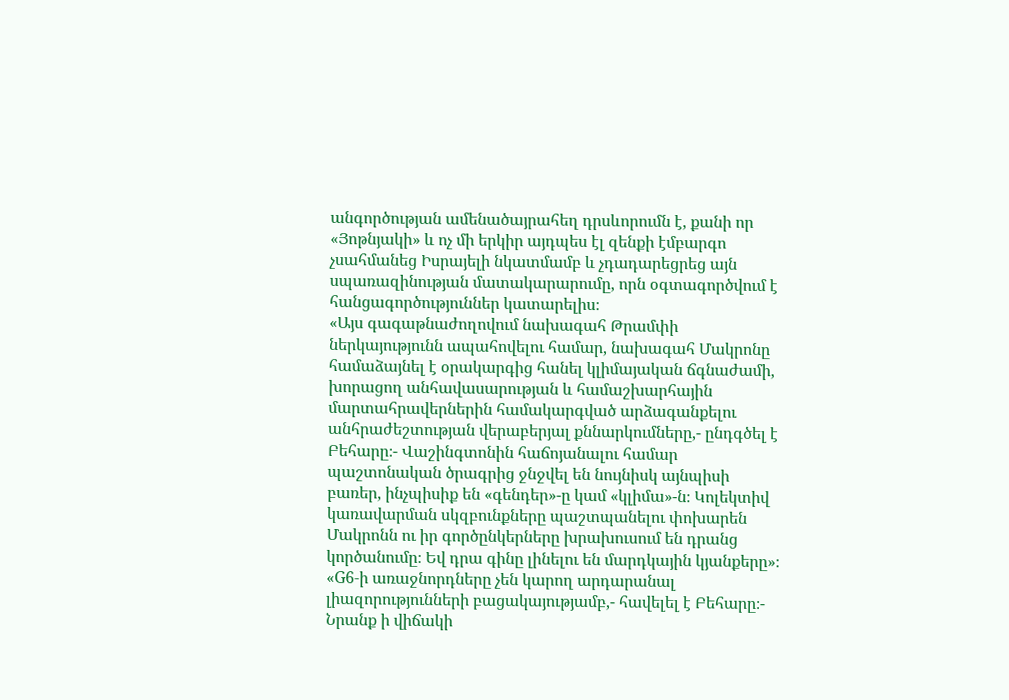անգործության ամենածայրահեղ դրսևորումն է, քանի որ «Յոթնյակի» և ոչ մի երկիր այդպես էլ զենքի էմբարգո չսահմանեց Իսրայելի նկատմամբ և չդադարեցրեց այն սպառազինության մատակարարումը, որն օգտագործվում է հանցագործություններ կատարելիս։
«Այս գագաթնաժողովում նախագահ Թրամփի ներկայությունն ապահովելու համար, նախագահ Մակրոնը համաձայնել է օրակարգից հանել կլիմայական ճգնաժամի, խորացող անհավասարության և համաշխարհային մարտահրավերներին համակարգված արձագանքելու անհրաժեշտության վերաբերյալ քննարկումները,- ընդգծել է Բեհարը։- Վաշինգտոնին հաճոյանալու համար պաշտոնական ծրագրից ջնջվել են նույնիսկ այնպիսի բառեր, ինչպիսիք են «գենդեր»-ը կամ «կլիմա»-ն։ Կոլեկտիվ կառավարման սկզբունքները պաշտպանելու փոխարեն Մակրոնն ու իր գործընկերները խրախուսում են դրանց կործանումը։ Եվ դրա գինը լինելու են մարդկային կյանքերը»։
«G6-ի առաջնորդները չեն կարող արդարանալ լիազորությունների բացակայությամբ,- հավելել է Բեհարը։- Նրանք ի վիճակի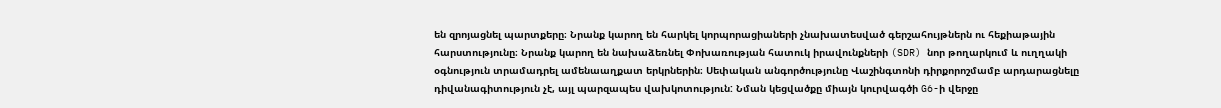են զրոյացնել պարտքերը։ Նրանք կարող են հարկել կորպորացիաների չնախատեսված գերշահույթներն ու հեքիաթային հարստությունը։ Նրանք կարող են նախաձեռնել Փոխառության հատուկ իրավունքների (SDR) նոր թողարկում և ուղղակի օգնություն տրամադրել ամենաաղքատ երկրներին։ Սեփական անգործությունը Վաշինգտոնի դիրքորոշմամբ արդարացնելը դիվանագիտություն չէ, այլ պարզապես վախկոտություն: Նման կեցվածքը միայն կուրվագծի G6-ի վերջը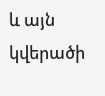և այն կվերածի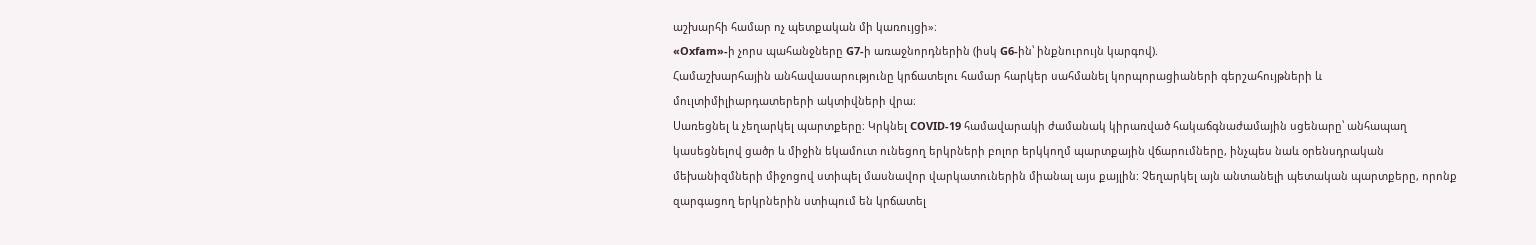աշխարհի համար ոչ պետքական մի կառույցի»։
«Oxfam»-ի չորս պահանջները G7-ի առաջնորդներին (իսկ G6-ին՝ ինքնուրույն կարգով).
Համաշխարհային անհավասարությունը կրճատելու համար հարկեր սահմանել կորպորացիաների գերշահույթների և մուլտիմիլիարդատերերի ակտիվների վրա։
Սառեցնել և չեղարկել պարտքերը։ Կրկնել COVID-19 համավարակի ժամանակ կիրառված հակաճգնաժամային սցենարը՝ անհապաղ կասեցնելով ցածր և միջին եկամուտ ունեցող երկրների բոլոր երկկողմ պարտքային վճարումները, ինչպես նաև օրենսդրական մեխանիզմների միջոցով ստիպել մասնավոր վարկատուներին միանալ այս քայլին: Չեղարկել այն անտանելի պետական պարտքերը, որոնք զարգացող երկրներին ստիպում են կրճատել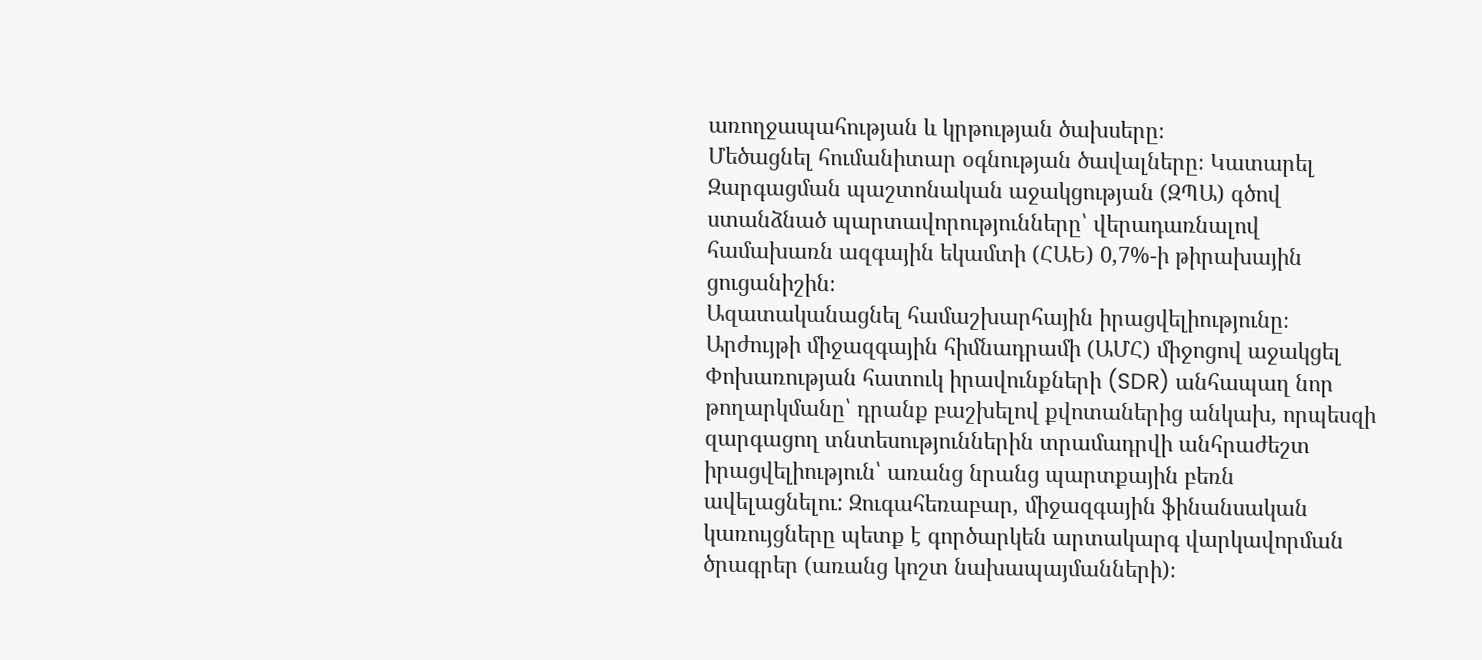առողջապահության և կրթության ծախսերը։
Մեծացնել հումանիտար օգնության ծավալները։ Կատարել Զարգացման պաշտոնական աջակցության (ԶՊԱ) գծով ստանձնած պարտավորությունները՝ վերադառնալով համախառն ազգային եկամտի (ՀԱԵ) 0,7%-ի թիրախային ցուցանիշին։
Ազատականացնել համաշխարհային իրացվելիությունը։ Արժույթի միջազգային հիմնադրամի (ԱՄՀ) միջոցով աջակցել Փոխառության հատուկ իրավունքների (SDR) անհապաղ նոր թողարկմանը՝ դրանք բաշխելով քվոտաներից անկախ, որպեսզի զարգացող տնտեսություններին տրամադրվի անհրաժեշտ իրացվելիություն՝ առանց նրանց պարտքային բեռն ավելացնելու: Զուգահեռաբար, միջազգային ֆինանսական կառույցները պետք է գործարկեն արտակարգ վարկավորման ծրագրեր (առանց կոշտ նախապայմանների)։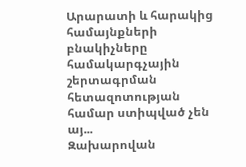Արարատի և հարակից համայնքների բնակիչները համակարգչային շերտագրման հետազոտության համար ստիպված չեն այ...
Զախարովան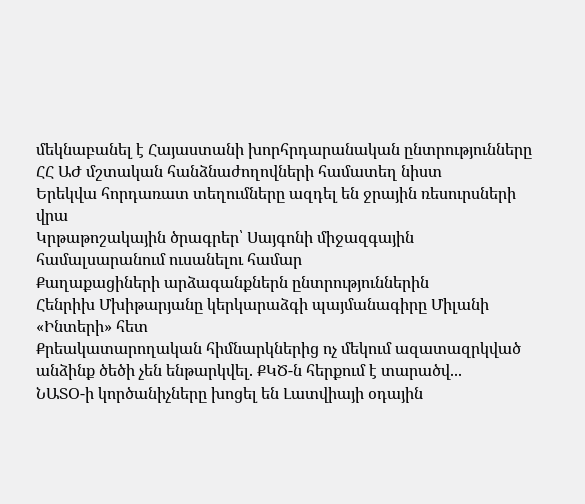մեկնաբանել է Հայաստանի խորհրդարանական ընտրությունները
ՀՀ ԱԺ մշտական հանձնաժողովների համատեղ նիստ
Երեկվա հորդառատ տեղումները ազդել են ջրային ռեսուրսների վրա
Կրթաթոշակային ծրագրեր՝ Սայգոնի միջազգային համալսարանում ուսանելու համար
Քաղաքացիների արձագանքներն ընտրություններին
Հենրիխ Մխիթարյանը կերկարաձգի պայմանագիրը Միլանի «Ինտերի» հետ
Քրեակատարողական հիմնարկներից ոչ մեկում ազատազրկված անձինք ծեծի չեն ենթարկվել. ՔԿԾ-ն հերքում է տարածվ...
ՆԱՏՕ-ի կործանիչները խոցել են Լատվիայի օդային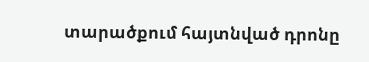տարածքում հայտնված դրոնը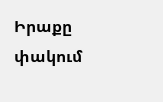Իրաքը փակում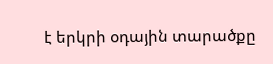է երկրի օդային տարածքը